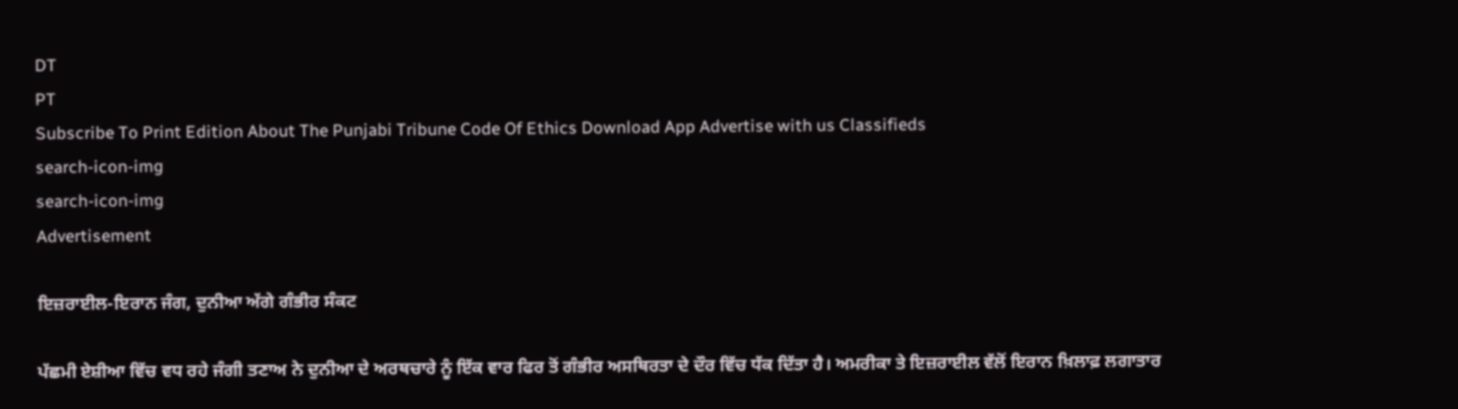DT
PT
Subscribe To Print Edition About The Punjabi Tribune Code Of Ethics Download App Advertise with us Classifieds
search-icon-img
search-icon-img
Advertisement

ਇਜ਼ਰਾਈਲ-ਇਰਾਨ ਜੰਗ, ਦੁਨੀਆ ਅੱਗੇ ਗੰਭੀਰ ਸੰਕਟ

ਪੱਛਮੀ ਏਸ਼ੀਆ ਵਿੱਚ ਵਧ ਰਹੇ ਜੰਗੀ ਤਣਾਅ ਨੇ ਦੁਨੀਆ ਦੇ ਅਰਥਚਾਰੇ ਨੂੰ ਇੱਕ ਵਾਰ ਫਿਰ ਤੋਂ ਗੰਭੀਰ ਅਸਥਿਰਤਾ ਦੇ ਦੌਰ ਵਿੱਚ ਧੱਕ ਦਿੱਤਾ ਹੈ। ਅਮਰੀਕਾ ਤੇ ਇਜ਼ਰਾਈਲ ਵੱਲੋਂ ਇਰਾਨ ਖ਼ਿਲਾਫ਼ ਲਗਾਤਾਰ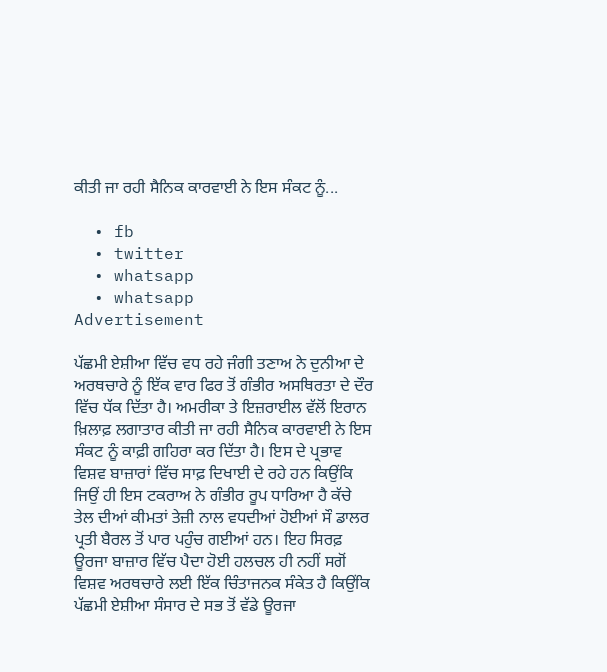ਕੀਤੀ ਜਾ ਰਹੀ ਸੈਨਿਕ ਕਾਰਵਾਈ ਨੇ ਇਸ ਸੰਕਟ ਨੂੰ...

  • fb
  • twitter
  • whatsapp
  • whatsapp
Advertisement

ਪੱਛਮੀ ਏਸ਼ੀਆ ਵਿੱਚ ਵਧ ਰਹੇ ਜੰਗੀ ਤਣਾਅ ਨੇ ਦੁਨੀਆ ਦੇ ਅਰਥਚਾਰੇ ਨੂੰ ਇੱਕ ਵਾਰ ਫਿਰ ਤੋਂ ਗੰਭੀਰ ਅਸਥਿਰਤਾ ਦੇ ਦੌਰ ਵਿੱਚ ਧੱਕ ਦਿੱਤਾ ਹੈ। ਅਮਰੀਕਾ ਤੇ ਇਜ਼ਰਾਈਲ ਵੱਲੋਂ ਇਰਾਨ ਖ਼ਿਲਾਫ਼ ਲਗਾਤਾਰ ਕੀਤੀ ਜਾ ਰਹੀ ਸੈਨਿਕ ਕਾਰਵਾਈ ਨੇ ਇਸ ਸੰਕਟ ਨੂੰ ਕਾਫ਼ੀ ਗਹਿਰਾ ਕਰ ਦਿੱਤਾ ਹੈ। ਇਸ ਦੇ ਪ੍ਰਭਾਵ ਵਿਸ਼ਵ ਬਾਜ਼ਾਰਾਂ ਵਿੱਚ ਸਾਫ਼ ਦਿਖਾਈ ਦੇ ਰਹੇ ਹਨ ਕਿਉਂਕਿ ਜਿਉਂ ਹੀ ਇਸ ਟਕਰਾਅ ਨੇ ਗੰਭੀਰ ਰੂਪ ਧਾਰਿਆ ਹੈ ਕੱਚੇ ਤੇਲ ਦੀਆਂ ਕੀਮਤਾਂ ਤੇਜ਼ੀ ਨਾਲ ਵਧਦੀਆਂ ਹੋਈਆਂ ਸੌ ਡਾਲਰ ਪ੍ਰਤੀ ਬੈਰਲ ਤੋਂ ਪਾਰ ਪਹੁੰਚ ਗਈਆਂ ਹਨ। ਇਹ ਸਿਰਫ਼ ਊਰਜਾ ਬਾਜ਼ਾਰ ਵਿੱਚ ਪੈਦਾ ਹੋਈ ਹਲਚਲ ਹੀ ਨਹੀਂ ਸਗੋਂ ਵਿਸ਼ਵ ਅਰਥਚਾਰੇ ਲਈ ਇੱਕ ਚਿੰਤਾਜਨਕ ਸੰਕੇਤ ਹੈ ਕਿਉਂਕਿ ਪੱਛਮੀ ਏਸ਼ੀਆ ਸੰਸਾਰ ਦੇ ਸਭ ਤੋਂ ਵੱਡੇ ਊਰਜਾ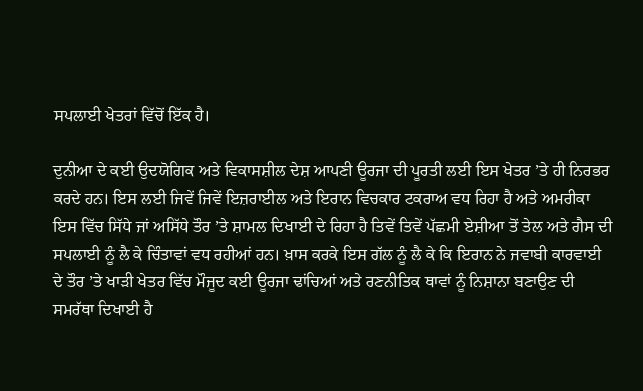ਸਪਲਾਈ ਖੇਤਰਾਂ ਵਿੱਚੋਂ ਇੱਕ ਹੈ।

ਦੁਨੀਆ ਦੇ ਕਈ ਉਦਯੋਗਿਕ ਅਤੇ ਵਿਕਾਸਸ਼ੀਲ ਦੇਸ਼ ਆਪਣੀ ਊਰਜਾ ਦੀ ਪੂਰਤੀ ਲਈ ਇਸ ਖੇਤਰ ’ਤੇ ਹੀ ਨਿਰਭਰ ਕਰਦੇ ਹਨ। ਇਸ ਲਈ ਜਿਵੇਂ ਜਿਵੇਂ ਇਜ਼ਰਾਈਲ ਅਤੇ ਇਰਾਨ ਵਿਚਕਾਰ ਟਕਰਾਅ ਵਧ ਰਿਹਾ ਹੈ ਅਤੇ ਅਮਰੀਕਾ ਇਸ ਵਿੱਚ ਸਿੱਧੇ ਜਾਂ ਅਸਿੱਧੇ ਤੌਰ ’ਤੇ ਸ਼ਾਮਲ ਦਿਖਾਈ ਦੇ ਰਿਹਾ ਹੈ ਤਿਵੇਂ ਤਿਵੇਂ ਪੱਛਮੀ ਏਸ਼ੀਆ ਤੋਂ ਤੇਲ ਅਤੇ ਗੈਸ ਦੀ ਸਪਲਾਈ ਨੂੰ ਲੈ ਕੇ ਚਿੰਤਾਵਾਂ ਵਧ ਰਹੀਆਂ ਹਨ। ਖ਼ਾਸ ਕਰਕੇ ਇਸ ਗੱਲ ਨੂੰ ਲੈ ਕੇ ਕਿ ਇਰਾਨ ਨੇ ਜਵਾਬੀ ਕਾਰਵਾਈ ਦੇ ਤੌਰ ’ਤੇ ਖਾੜੀ ਖੇਤਰ ਵਿੱਚ ਮੌਜੂਦ ਕਈ ਊਰਜਾ ਢਾਂਚਿਆਂ ਅਤੇ ਰਣਨੀਤਿਕ ਥਾਵਾਂ ਨੂੰ ਨਿਸ਼ਾਨਾ ਬਣਾਉਣ ਦੀ ਸਮਰੱਥਾ ਦਿਖਾਈ ਹੈ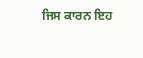ਜਿਸ ਕਾਰਨ ਇਹ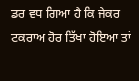ਡਰ ਵਧ ਗਿਆ ਹੈ ਕਿ ਜੇਕਰ ਟਕਰਾਅ ਹੋਰ ਤਿੱਖਾ ਹੋਇਆ ਤਾਂ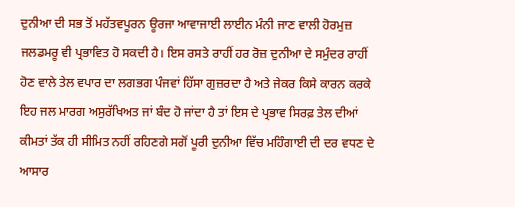ਦੁਨੀਆ ਦੀ ਸਭ ਤੋਂ ਮਹੱਤਵਪੂਰਨ ਊਰਜਾ ਆਵਾਜਾਈ ਲਾਈਨ ਮੰਨੀ ਜਾਣ ਵਾਲੀ ਹੋਰਮੁਜ਼ ਜਲਡਮਰੂ ਵੀ ਪ੍ਰਭਾਵਿਤ ਹੋ ਸਕਦੀ ਹੈ। ਇਸ ਰਸਤੇ ਰਾਹੀਂ ਹਰ ਰੋਜ਼ ਦੁਨੀਆ ਦੇ ਸਮੁੰਦਰ ਰਾਹੀਂ ਹੋਣ ਵਾਲੇ ਤੇਲ ਵਪਾਰ ਦਾ ਲਗਭਗ ਪੰਜਵਾਂ ਹਿੱਸਾ ਗੁਜ਼ਰਦਾ ਹੈ ਅਤੇ ਜੇਕਰ ਕਿਸੇ ਕਾਰਨ ਕਰਕੇ ਇਹ ਜਲ ਮਾਰਗ ਅਸੁਰੱਖਿਅਤ ਜਾਂ ਬੰਦ ਹੋ ਜਾਂਦਾ ਹੈ ਤਾਂ ਇਸ ਦੇ ਪ੍ਰਭਾਵ ਸਿਰਫ਼ ਤੇਲ ਦੀਆਂ ਕੀਮਤਾਂ ਤੱਕ ਹੀ ਸੀਮਿਤ ਨਹੀਂ ਰਹਿਣਗੇ ਸਗੋਂ ਪੂਰੀ ਦੁਨੀਆ ਵਿੱਚ ਮਹਿੰਗਾਈ ਦੀ ਦਰ ਵਧਣ ਦੇ ਆਸਾਰ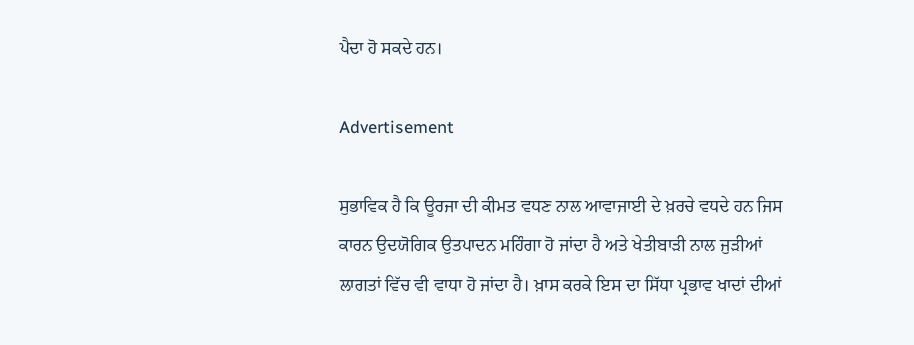ਪੈਦਾ ਹੋ ਸਕਦੇ ਹਨ।

Advertisement

ਸੁਭਾਵਿਕ ਹੈ ਕਿ ਊਰਜਾ ਦੀ ਕੀਮਤ ਵਧਣ ਨਾਲ ਆਵਾਜਾਈ ਦੇ ਖ਼ਰਚੇ ਵਧਦੇ ਹਨ ਜਿਸ ਕਾਰਨ ਉਦਯੋਗਿਕ ਉਤਪਾਦਨ ਮਹਿੰਗਾ ਹੋ ਜਾਂਦਾ ਹੈ ਅਤੇ ਖੇਤੀਬਾੜੀ ਨਾਲ ਜੁੜੀਆਂ ਲਾਗਤਾਂ ਵਿੱਚ ਵੀ ਵਾਧਾ ਹੋ ਜਾਂਦਾ ਹੈ। ਖ਼ਾਸ ਕਰਕੇ ਇਸ ਦਾ ਸਿੱਧਾ ਪ੍ਰਭਾਵ ਖਾਦਾਂ ਦੀਆਂ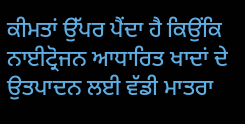ਕੀਮਤਾਂ ਉੱਪਰ ਪੈਂਦਾ ਹੈ ਕਿਉਂਕਿ ਨਾਈਟ੍ਰੋਜਨ ਆਧਾਰਿਤ ਖਾਦਾਂ ਦੇ ਉਤਪਾਦਨ ਲਈ ਵੱਡੀ ਮਾਤਰਾ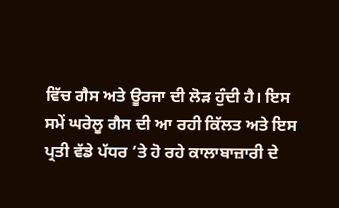ਵਿੱਚ ਗੈਸ ਅਤੇ ਊਰਜਾ ਦੀ ਲੋੜ ਹੁੰਦੀ ਹੈ। ਇਸ ਸਮੇਂ ਘਰੇਲੂ ਗੈਸ ਦੀ ਆ ਰਹੀ ਕਿੱਲਤ ਅਤੇ ਇਸ ਪ੍ਰਤੀ ਵੱਡੇ ਪੱਧਰ ’ਤੇ ਹੋ ਰਹੇ ਕਾਲਾਬਾਜ਼ਾਰੀ ਦੇ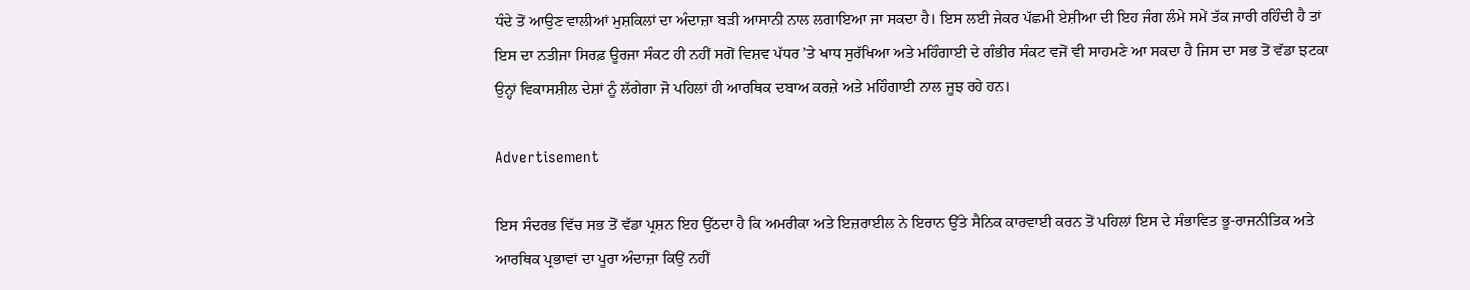ਧੰਦੇ ਤੋਂ ਆਉਣ ਵਾਲੀਆਂ ਮੁਸ਼ਕਿਲਾਂ ਦਾ ਅੰਦਾਜ਼ਾ ਬੜੀ ਆਸਾਨੀ ਨਾਲ ਲਗਾਇਆ ਜਾ ਸਕਦਾ ਹੈ। ਇਸ ਲਈ ਜੇਕਰ ਪੱਛਮੀ ਏਸ਼ੀਆ ਦੀ ਇਹ ਜੰਗ ਲੰਮੇ ਸਮੇਂ ਤੱਕ ਜਾਰੀ ਰਹਿੰਦੀ ਹੈ ਤਾਂ ਇਸ ਦਾ ਨਤੀਜਾ ਸਿਰਫ਼ ਊਰਜਾ ਸੰਕਟ ਹੀ ਨਹੀਂ ਸਗੋਂ ਵਿਸ਼ਵ ਪੱਧਰ ’ਤੇ ਖਾਧ ਸੁਰੱਖਿਆ ਅਤੇ ਮਹਿੰਗਾਈ ਦੇ ਗੰਭੀਰ ਸੰਕਟ ਵਜੋਂ ਵੀ ਸਾਹਮਣੇ ਆ ਸਕਦਾ ਹੈ ਜਿਸ ਦਾ ਸਭ ਤੋਂ ਵੱਡਾ ਝਟਕਾ ਉਨ੍ਹਾਂ ਵਿਕਾਸਸ਼ੀਲ ਦੇਸ਼ਾਂ ਨੂੰ ਲੱਗੇਗਾ ਜੋ ਪਹਿਲਾਂ ਹੀ ਆਰਥਿਕ ਦਬਾਅ ਕਰਜ਼ੇ ਅਤੇ ਮਹਿੰਗਾਈ ਨਾਲ ਜੂਝ ਰਹੇ ਹਨ।

Advertisement

ਇਸ ਸੰਦਰਭ ਵਿੱਚ ਸਭ ਤੋਂ ਵੱਡਾ ਪ੍ਰਸ਼ਨ ਇਹ ਉੱਠਦਾ ਹੈ ਕਿ ਅਮਰੀਕਾ ਅਤੇ ਇਜ਼ਰਾਈਲ ਨੇ ਇਰਾਨ ਉੱਤੇ ਸੈਨਿਕ ਕਾਰਵਾਈ ਕਰਨ ਤੋਂ ਪਹਿਲਾਂ ਇਸ ਦੇ ਸੰਭਾਵਿਤ ਭੂ-ਰਾਜਨੀਤਿਕ ਅਤੇ ਆਰਥਿਕ ਪ੍ਰਭਾਵਾਂ ਦਾ ਪੂਰਾ ਅੰਦਾਜ਼ਾ ਕਿਉਂ ਨਹੀਂ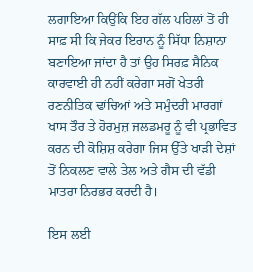ਲਗਾਇਆ ਕਿਉਂਕਿ ਇਹ ਗੱਲ ਪਹਿਲਾਂ ਤੋਂ ਹੀ ਸਾਫ਼ ਸੀ ਕਿ ਜੇਕਰ ਇਰਾਨ ਨੂੰ ਸਿੱਧਾ ਨਿਸ਼ਾਨਾ ਬਣਾਇਆ ਜਾਂਦਾ ਹੈ ਤਾਂ ਉਹ ਸਿਰਫ਼ ਸੈਨਿਕ ਕਾਰਵਾਈ ਹੀ ਨਹੀਂ ਕਰੇਗਾ ਸਗੋਂ ਖੇਤਰੀ ਰਣਨੀਤਿਕ ਢਾਂਚਿਆਂ ਅਤੇ ਸਮੁੰਦਰੀ ਮਾਰਗਾਂ ਖਾਸ ਤੌਰ ਤੇ ਹੋਰਮੁਜ਼ ਜਲਡਮਰੂ ਨੂੰ ਵੀ ਪ੍ਰਭਾਵਿਤ ਕਰਨ ਦੀ ਕੋਸ਼ਿਸ਼ ਕਰੇਗਾ ਜਿਸ ਉੱਤੇ ਖਾੜੀ ਦੇਸ਼ਾਂ ਤੋਂ ਨਿਕਲਣ ਵਾਲੇ ਤੇਲ ਅਤੇ ਗੈਸ ਦੀ ਵੱਡੀ ਮਾਤਰਾ ਨਿਰਭਰ ਕਰਦੀ ਹੈ।

ਇਸ ਲਈ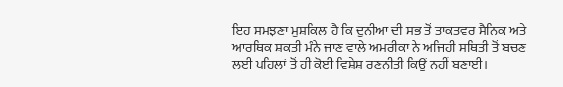ਇਹ ਸਮਝਣਾ ਮੁਸ਼ਕਿਲ ਹੈ ਕਿ ਦੁਨੀਆ ਦੀ ਸਭ ਤੋਂ ਤਾਕਤਵਰ ਸੈਨਿਕ ਅਤੇ ਆਰਥਿਕ ਸ਼ਕਤੀ ਮੰਨੇ ਜਾਣ ਵਾਲੇ ਅਮਰੀਕਾ ਨੇ ਅਜਿਹੀ ਸਥਿਤੀ ਤੋਂ ਬਚਣ ਲਈ ਪਹਿਲਾਂ ਤੋਂ ਹੀ ਕੋਈ ਵਿਸ਼ੇਸ਼ ਰਣਨੀਤੀ ਕਿਉਂ ਨਹੀਂ ਬਣਾਈ।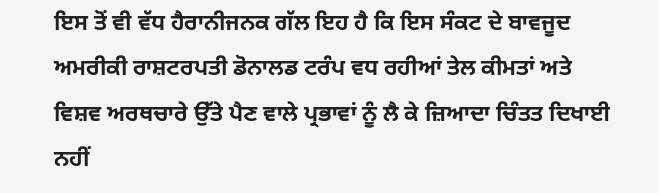ਇਸ ਤੋਂ ਵੀ ਵੱਧ ਹੈਰਾਨੀਜਨਕ ਗੱਲ ਇਹ ਹੈ ਕਿ ਇਸ ਸੰਕਟ ਦੇ ਬਾਵਜੂਦ ਅਮਰੀਕੀ ਰਾਸ਼ਟਰਪਤੀ ਡੋਨਾਲਡ ਟਰੰਪ ਵਧ ਰਹੀਆਂ ਤੇਲ ਕੀਮਤਾਂ ਅਤੇ ਵਿਸ਼ਵ ਅਰਥਚਾਰੇ ਉੱਤੇ ਪੈਣ ਵਾਲੇ ਪ੍ਰਭਾਵਾਂ ਨੂੰ ਲੈ ਕੇ ਜ਼ਿਆਦਾ ਚਿੰਤਤ ਦਿਖਾਈ ਨਹੀਂ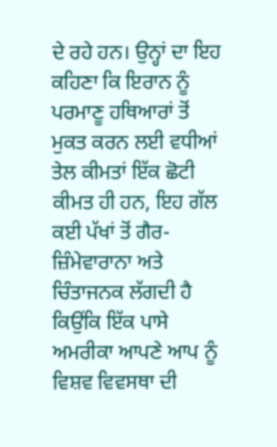ਦੇ ਰਹੇ ਹਨ। ਉਨ੍ਹਾਂ ਦਾ ਇਹ ਕਹਿਣਾ ਕਿ ਇਰਾਨ ਨੂੰ ਪਰਮਾਣੂ ਹਥਿਆਰਾਂ ਤੋਂ ਮੁਕਤ ਕਰਨ ਲਈ ਵਧੀਆਂ ਤੇਲ ਕੀਮਤਾਂ ਇੱਕ ਛੋਟੀ ਕੀਮਤ ਹੀ ਹਨ, ਇਹ ਗੱਲ ਕਈ ਪੱਖਾਂ ਤੋਂ ਗੈਰ-ਜ਼ਿੰਮੇਵਾਰਾਨਾ ਅਤੇ ਚਿੰਤਾਜਨਕ ਲੱਗਦੀ ਹੈ ਕਿਉਂਕਿ ਇੱਕ ਪਾਸੇ ਅਮਰੀਕਾ ਆਪਣੇ ਆਪ ਨੂੰ ਵਿਸ਼ਵ ਵਿਵਸਥਾ ਦੀ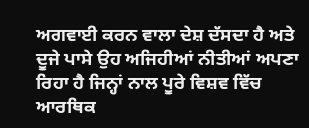ਅਗਵਾਈ ਕਰਨ ਵਾਲਾ ਦੇਸ਼ ਦੱਸਦਾ ਹੈ ਅਤੇ ਦੂਜੇ ਪਾਸੇ ਉਹ ਅਜਿਹੀਆਂ ਨੀਤੀਆਂ ਅਪਣਾ ਰਿਹਾ ਹੈ ਜਿਨ੍ਹਾਂ ਨਾਲ ਪੂਰੇ ਵਿਸ਼ਵ ਵਿੱਚ ਆਰਥਿਕ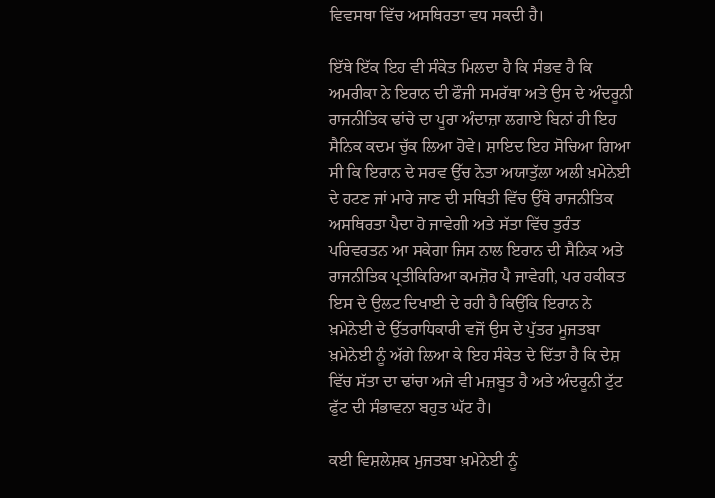ਵਿਵਸਥਾ ਵਿੱਚ ਅਸਥਿਰਤਾ ਵਧ ਸਕਦੀ ਹੈ।

ਇੱਥੇ ਇੱਕ ਇਹ ਵੀ ਸੰਕੇਤ ਮਿਲਦਾ ਹੈ ਕਿ ਸੰਭਵ ਹੈ ਕਿ ਅਮਰੀਕਾ ਨੇ ਇਰਾਨ ਦੀ ਫੌਜੀ ਸਮਰੱਥਾ ਅਤੇ ਉਸ ਦੇ ਅੰਦਰੂਨੀ ਰਾਜਨੀਤਿਕ ਢਾਂਚੇ ਦਾ ਪੂਰਾ ਅੰਦਾਜ਼ਾ ਲਗਾਏ ਬਿਨਾਂ ਹੀ ਇਹ ਸੈਨਿਕ ਕਦਮ ਚੁੱਕ ਲਿਆ ਹੋਵੇ। ਸ਼ਾਇਦ ਇਹ ਸੋਚਿਆ ਗਿਆ ਸੀ ਕਿ ਇਰਾਨ ਦੇ ਸਰਵ ਉੱਚ ਨੇਤਾ ਅਯਾਤੁੱਲਾ ਅਲੀ ਖ਼ਮੇਨੇਈ ਦੇ ਹਟਣ ਜਾਂ ਮਾਰੇ ਜਾਣ ਦੀ ਸਥਿਤੀ ਵਿੱਚ ਉੱਥੇ ਰਾਜਨੀਤਿਕ ਅਸਥਿਰਤਾ ਪੈਦਾ ਹੋ ਜਾਵੇਗੀ ਅਤੇ ਸੱਤਾ ਵਿੱਚ ਤੁਰੰਤ ਪਰਿਵਰਤਨ ਆ ਸਕੇਗਾ ਜਿਸ ਨਾਲ ਇਰਾਨ ਦੀ ਸੈਨਿਕ ਅਤੇ ਰਾਜਨੀਤਿਕ ਪ੍ਰਤੀਕਿਰਿਆ ਕਮਜ਼ੋਰ ਪੈ ਜਾਵੇਗੀ, ਪਰ ਹਕੀਕਤ ਇਸ ਦੇ ਉਲਟ ਦਿਖਾਈ ਦੇ ਰਹੀ ਹੈ ਕਿਉਂਕਿ ਇਰਾਨ ਨੇ ਖ਼ਮੇਨੇਈ ਦੇ ਉੱਤਰਾਧਿਕਾਰੀ ਵਜੋਂ ਉਸ ਦੇ ਪੁੱਤਰ ਮੂਜਤਬਾ ਖ਼ਮੇਨੇਈ ਨੂੰ ਅੱਗੇ ਲਿਆ ਕੇ ਇਹ ਸੰਕੇਤ ਦੇ ਦਿੱਤਾ ਹੈ ਕਿ ਦੇਸ਼ ਵਿੱਚ ਸੱਤਾ ਦਾ ਢਾਂਚਾ ਅਜੇ ਵੀ ਮਜ਼ਬੂਤ ਹੈ ਅਤੇ ਅੰਦਰੂਨੀ ਟੁੱਟ ਫੁੱਟ ਦੀ ਸੰਭਾਵਨਾ ਬਹੁਤ ਘੱਟ ਹੈ।

ਕਈ ਵਿਸ਼ਲੇਸ਼ਕ ਮੁਜਤਬਾ ਖ਼ਮੇਨੇਈ ਨੂੰ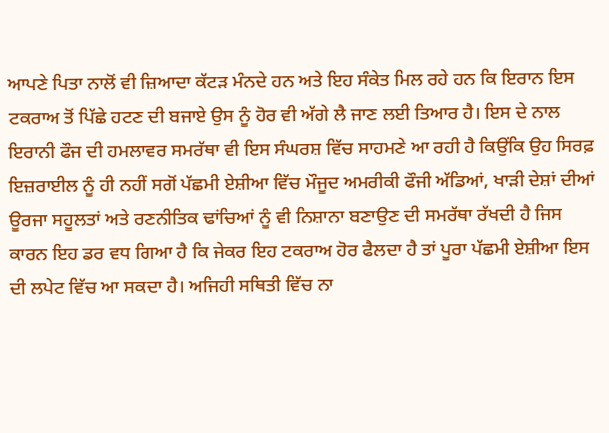ਆਪਣੇ ਪਿਤਾ ਨਾਲੋਂ ਵੀ ਜ਼ਿਆਦਾ ਕੱਟੜ ਮੰਨਦੇ ਹਨ ਅਤੇ ਇਹ ਸੰਕੇਤ ਮਿਲ ਰਹੇ ਹਨ ਕਿ ਇਰਾਨ ਇਸ ਟਕਰਾਅ ਤੋਂ ਪਿੱਛੇ ਹਟਣ ਦੀ ਬਜਾਏ ਉਸ ਨੂੰ ਹੋਰ ਵੀ ਅੱਗੇ ਲੈ ਜਾਣ ਲਈ ਤਿਆਰ ਹੈ। ਇਸ ਦੇ ਨਾਲ ਇਰਾਨੀ ਫੌਜ ਦੀ ਹਮਲਾਵਰ ਸਮਰੱਥਾ ਵੀ ਇਸ ਸੰਘਰਸ਼ ਵਿੱਚ ਸਾਹਮਣੇ ਆ ਰਹੀ ਹੈ ਕਿਉਂਕਿ ਉਹ ਸਿਰਫ਼ ਇਜ਼ਰਾਈਲ ਨੂੰ ਹੀ ਨਹੀਂ ਸਗੋਂ ਪੱਛਮੀ ਏਸ਼ੀਆ ਵਿੱਚ ਮੌਜੂਦ ਅਮਰੀਕੀ ਫੌਜੀ ਅੱਡਿਆਂ, ਖਾੜੀ ਦੇਸ਼ਾਂ ਦੀਆਂ ਊਰਜਾ ਸਹੂਲਤਾਂ ਅਤੇ ਰਣਨੀਤਿਕ ਢਾਂਚਿਆਂ ਨੂੰ ਵੀ ਨਿਸ਼ਾਨਾ ਬਣਾਉਣ ਦੀ ਸਮਰੱਥਾ ਰੱਖਦੀ ਹੈ ਜਿਸ ਕਾਰਨ ਇਹ ਡਰ ਵਧ ਗਿਆ ਹੈ ਕਿ ਜੇਕਰ ਇਹ ਟਕਰਾਅ ਹੋਰ ਫੈਲਦਾ ਹੈ ਤਾਂ ਪੂਰਾ ਪੱਛਮੀ ਏਸ਼ੀਆ ਇਸ ਦੀ ਲਪੇਟ ਵਿੱਚ ਆ ਸਕਦਾ ਹੈ। ਅਜਿਹੀ ਸਥਿਤੀ ਵਿੱਚ ਨਾ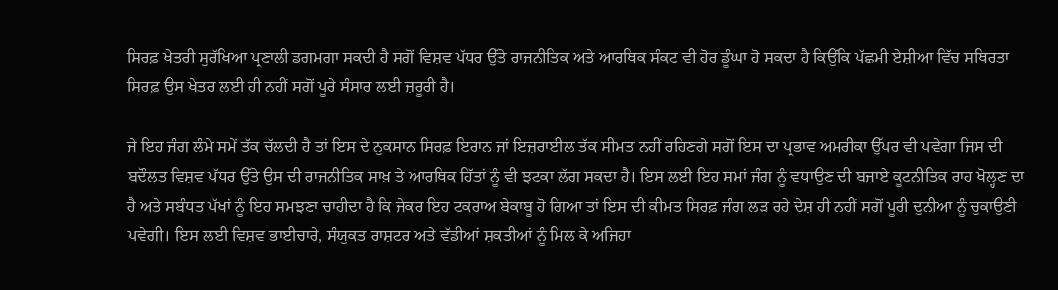ਸਿਰਫ਼ ਖੇਤਰੀ ਸੁਰੱਖਿਆ ਪ੍ਰਣਾਲੀ ਡਗਮਗਾ ਸਕਦੀ ਹੈ ਸਗੋਂ ਵਿਸ਼ਵ ਪੱਧਰ ਉੱਤੇ ਰਾਜਨੀਤਿਕ ਅਤੇ ਆਰਥਿਕ ਸੰਕਟ ਵੀ ਹੋਰ ਡੂੰਘਾ ਹੋ ਸਕਦਾ ਹੈ ਕਿਉਂਕਿ ਪੱਛਮੀ ਏਸ਼ੀਆ ਵਿੱਚ ਸਥਿਰਤਾ ਸਿਰਫ਼ ਉਸ ਖੇਤਰ ਲਈ ਹੀ ਨਹੀਂ ਸਗੋਂ ਪੂਰੇ ਸੰਸਾਰ ਲਈ ਜ਼ਰੂਰੀ ਹੈ।

ਜੇ ਇਹ ਜੰਗ ਲੰਮੇ ਸਮੇਂ ਤੱਕ ਚੱਲਦੀ ਹੈ ਤਾਂ ਇਸ ਦੇ ਨੁਕਸਾਨ ਸਿਰਫ਼ ਇਰਾਨ ਜਾਂ ਇਜ਼ਰਾਈਲ ਤੱਕ ਸੀਮਤ ਨਹੀਂ ਰਹਿਣਗੇ ਸਗੋਂ ਇਸ ਦਾ ਪ੍ਰਭਾਵ ਅਮਰੀਕਾ ਉੱਪਰ ਵੀ ਪਵੇਗਾ ਜਿਸ ਦੀ ਬਦੌਲਤ ਵਿਸ਼ਵ ਪੱਧਰ ਉੱਤੇ ਉਸ ਦੀ ਰਾਜਨੀਤਿਕ ਸਾਖ਼ ਤੇ ਆਰਥਿਕ ਹਿੱਤਾਂ ਨੂੰ ਵੀ ਝਟਕਾ ਲੱਗ ਸਕਦਾ ਹੈ। ਇਸ ਲਈ ਇਹ ਸਮਾਂ ਜੰਗ ਨੂੰ ਵਧਾਉਣ ਦੀ ਬਜਾਏ ਕੂਟਨੀਤਿਕ ਰਾਹ ਖੋਲ੍ਹਣ ਦਾ ਹੈ ਅਤੇ ਸਬੰਧਤ ਪੱਖਾਂ ਨੂੰ ਇਹ ਸਮਝਣਾ ਚਾਹੀਦਾ ਹੈ ਕਿ ਜੇਕਰ ਇਹ ਟਕਰਾਅ ਬੇਕਾਬੂ ਹੋ ਗਿਆ ਤਾਂ ਇਸ ਦੀ ਕੀਮਤ ਸਿਰਫ਼ ਜੰਗ ਲੜ ਰਹੇ ਦੇਸ਼ ਹੀ ਨਹੀਂ ਸਗੋਂ ਪੂਰੀ ਦੁਨੀਆ ਨੂੰ ਚੁਕਾਉਣੀ ਪਵੇਗੀ। ਇਸ ਲਈ ਵਿਸ਼ਵ ਭਾਈਚਾਰੇ, ਸੰਯੁਕਤ ਰਾਸ਼ਟਰ ਅਤੇ ਵੱਡੀਆਂ ਸ਼ਕਤੀਆਂ ਨੂੰ ਮਿਲ ਕੇ ਅਜਿਹਾ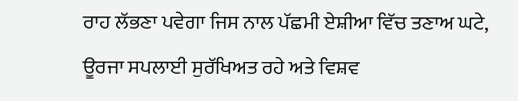ਰਾਹ ਲੱਭਣਾ ਪਵੇਗਾ ਜਿਸ ਨਾਲ ਪੱਛਮੀ ਏਸ਼ੀਆ ਵਿੱਚ ਤਣਾਅ ਘਟੇ, ਊਰਜਾ ਸਪਲਾਈ ਸੁਰੱਖਿਅਤ ਰਹੇ ਅਤੇ ਵਿਸ਼ਵ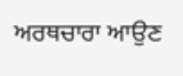ਅਰਥਚਾਰਾ ਆਉਣ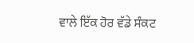ਵਾਲੇ ਇੱਕ ਹੋਰ ਵੱਡੇ ਸੰਕਟ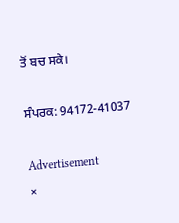ਤੋਂ ਬਚ ਸਕੇ।

ਸੰਪਰਕ: 94172-41037

Advertisement
×